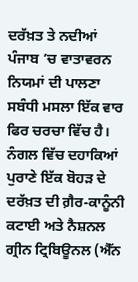ਦਰੱਖ਼ਤ ਤੇ ਨਦੀਆਂ
ਪੰਜਾਬ ’ਚ ਵਾਤਾਵਰਨ ਨਿਯਮਾਂ ਦੀ ਪਾਲਣਾ ਸਬੰਧੀ ਮਸਲਾ ਇੱਕ ਵਾਰ ਫਿਰ ਚਰਚਾ ਵਿੱਚ ਹੈ। ਨੰਗਲ ਵਿੱਚ ਦਹਾਕਿਆਂ ਪੁਰਾਣੇ ਇੱਕ ਬੋਹੜ ਦੇ ਦਰੱਖ਼ਤ ਦੀ ਗ਼ੈਰ-ਕਾਨੂੰਨੀ ਕਟਾਈ ਅਤੇ ਨੈਸ਼ਨਲ ਗ੍ਰੀਨ ਟ੍ਰਿਬਿਊਨਲ (ਐੱਨ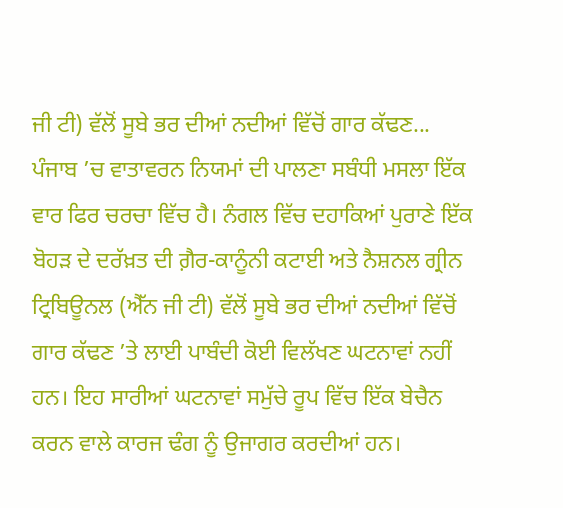ਜੀ ਟੀ) ਵੱਲੋਂ ਸੂਬੇ ਭਰ ਦੀਆਂ ਨਦੀਆਂ ਵਿੱਚੋਂ ਗਾਰ ਕੱਢਣ...
ਪੰਜਾਬ ’ਚ ਵਾਤਾਵਰਨ ਨਿਯਮਾਂ ਦੀ ਪਾਲਣਾ ਸਬੰਧੀ ਮਸਲਾ ਇੱਕ ਵਾਰ ਫਿਰ ਚਰਚਾ ਵਿੱਚ ਹੈ। ਨੰਗਲ ਵਿੱਚ ਦਹਾਕਿਆਂ ਪੁਰਾਣੇ ਇੱਕ ਬੋਹੜ ਦੇ ਦਰੱਖ਼ਤ ਦੀ ਗ਼ੈਰ-ਕਾਨੂੰਨੀ ਕਟਾਈ ਅਤੇ ਨੈਸ਼ਨਲ ਗ੍ਰੀਨ ਟ੍ਰਿਬਿਊਨਲ (ਐੱਨ ਜੀ ਟੀ) ਵੱਲੋਂ ਸੂਬੇ ਭਰ ਦੀਆਂ ਨਦੀਆਂ ਵਿੱਚੋਂ ਗਾਰ ਕੱਢਣ ’ਤੇ ਲਾਈ ਪਾਬੰਦੀ ਕੋਈ ਵਿਲੱਖਣ ਘਟਨਾਵਾਂ ਨਹੀਂ ਹਨ। ਇਹ ਸਾਰੀਆਂ ਘਟਨਾਵਾਂ ਸਮੁੱਚੇ ਰੂਪ ਵਿੱਚ ਇੱਕ ਬੇਚੈਨ ਕਰਨ ਵਾਲੇ ਕਾਰਜ ਢੰਗ ਨੂੰ ਉਜਾਗਰ ਕਰਦੀਆਂ ਹਨ।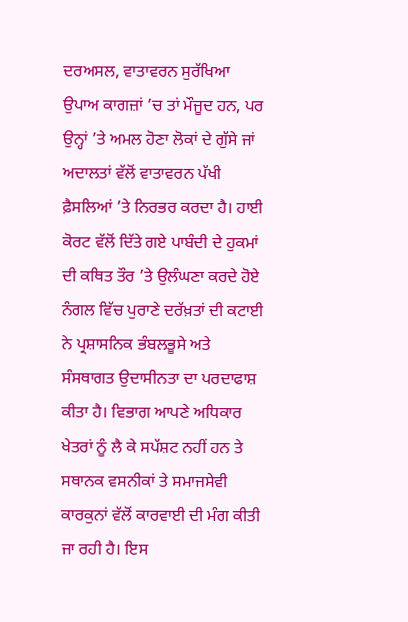ਦਰਅਸਲ, ਵਾਤਾਵਰਨ ਸੁਰੱਖਿਆ ਉਪਾਅ ਕਾਗਜ਼ਾਂ ’ਚ ਤਾਂ ਮੌਜੂਦ ਹਨ, ਪਰ ਉਨ੍ਹਾਂ ’ਤੇ ਅਮਲ ਹੋਣਾ ਲੋਕਾਂ ਦੇ ਗੁੱਸੇ ਜਾਂ ਅਦਾਲਤਾਂ ਵੱਲੋਂ ਵਾਤਾਵਰਨ ਪੱਖੀ ਫ਼ੈਸਲਿਆਂ ’ਤੇ ਨਿਰਭਰ ਕਰਦਾ ਹੈ। ਹਾਈ ਕੋਰਟ ਵੱਲੋਂ ਦਿੱਤੇ ਗਏ ਪਾਬੰਦੀ ਦੇ ਹੁਕਮਾਂ ਦੀ ਕਥਿਤ ਤੌਰ ’ਤੇ ਉਲੰਘਣਾ ਕਰਦੇ ਹੋਏ ਨੰਗਲ ਵਿੱਚ ਪੁਰਾਣੇ ਦਰੱਖ਼ਤਾਂ ਦੀ ਕਟਾਈ ਨੇ ਪ੍ਰਸ਼ਾਸਨਿਕ ਭੰਬਲਭੂਸੇ ਅਤੇ ਸੰਸਥਾਗਤ ਉਦਾਸੀਨਤਾ ਦਾ ਪਰਦਾਫਾਸ਼ ਕੀਤਾ ਹੈ। ਵਿਭਾਗ ਆਪਣੇ ਅਧਿਕਾਰ ਖੇਤਰਾਂ ਨੂੰ ਲੈ ਕੇ ਸਪੱਸ਼ਟ ਨਹੀਂ ਹਨ ਤੇ ਸਥਾਨਕ ਵਸਨੀਕਾਂ ਤੇ ਸਮਾਜਸੇਵੀ ਕਾਰਕੁਨਾਂ ਵੱਲੋਂ ਕਾਰਵਾਈ ਦੀ ਮੰਗ ਕੀਤੀ ਜਾ ਰਹੀ ਹੈ। ਇਸ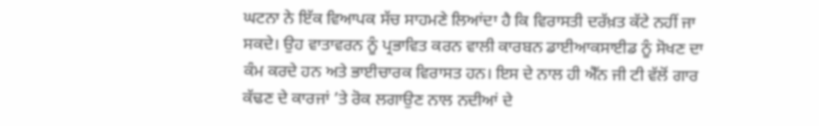ਘਟਨਾ ਨੇ ਇੱਕ ਵਿਆਪਕ ਸੱਚ ਸਾਹਮਣੇ ਲਿਆਂਦਾ ਹੈ ਕਿ ਵਿਰਾਸਤੀ ਦਰੱਖ਼ਤ ਕੱਟੇ ਨਹੀਂ ਜਾ ਸਕਦੇ। ਉਹ ਵਾਤਾਵਰਨ ਨੂੰ ਪ੍ਰਭਾਵਿਤ ਕਰਨ ਵਾਲੀ ਕਾਰਬਨ ਡਾਈਆਕਸਾਈਡ ਨੂੰ ਸੋਖਣ ਦਾ ਕੰਮ ਕਰਦੇ ਹਨ ਅਤੇ ਭਾਈਚਾਰਕ ਵਿਰਾਸਤ ਹਨ। ਇਸ ਦੇ ਨਾਲ ਹੀ ਐੱਨ ਜੀ ਟੀ ਵੱਲੋਂ ਗਾਰ ਕੱਢਣ ਦੇ ਕਾਰਜਾਂ ’ਤੇ ਰੋਕ ਲਗਾਉਣ ਨਾਲ ਨਦੀਆਂ ਦੇ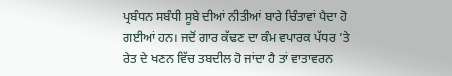ਪ੍ਰਬੰਧਨ ਸਬੰਧੀ ਸੂਬੇ ਦੀਆਂ ਨੀਤੀਆਂ ਬਾਰੇ ਚਿੰਤਾਵਾਂ ਪੈਦਾ ਹੋ ਗਈਆਂ ਹਨ। ਜਦੋਂ ਗਾਰ ਕੱਢਣ ਦਾ ਕੰਮ ਵਪਾਰਕ ਪੱਧਰ ’ਤੇ ਰੇਤ ਦੇ ਖਣਨ ਵਿੱਚ ਤਬਦੀਲ ਹੋ ਜਾਂਦਾ ਹੈ ਤਾਂ ਵਾਤਾਵਰਨ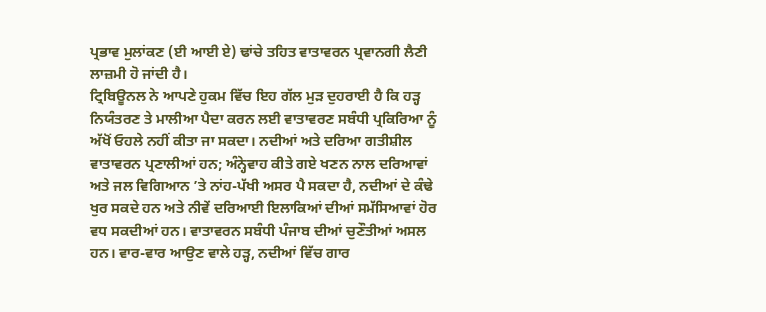ਪ੍ਰਭਾਵ ਮੁਲਾਂਕਣ (ਈ ਆਈ ਏ) ਢਾਂਚੇ ਤਹਿਤ ਵਾਤਾਵਰਨ ਪ੍ਰਵਾਨਗੀ ਲੈਣੀ ਲਾਜ਼ਮੀ ਹੋ ਜਾਂਦੀ ਹੈ।
ਟ੍ਰਿਬਿਊਨਲ ਨੇ ਆਪਣੇ ਹੁਕਮ ਵਿੱਚ ਇਹ ਗੱਲ ਮੁੜ ਦੁਹਰਾਈ ਹੈ ਕਿ ਹੜ੍ਹ ਨਿਯੰਤਰਣ ਤੇ ਮਾਲੀਆ ਪੈਦਾ ਕਰਨ ਲਈ ਵਾਤਾਵਰਣ ਸਬੰਧੀ ਪ੍ਰਕਿਰਿਆ ਨੂੰ ਅੱਖੋਂ ਓਹਲੇ ਨਹੀਂ ਕੀਤਾ ਜਾ ਸਕਦਾ। ਨਦੀਆਂ ਅਤੇ ਦਰਿਆ ਗਤੀਸ਼ੀਲ ਵਾਤਾਵਰਨ ਪ੍ਰਣਾਲੀਆਂ ਹਨ; ਅੰਨ੍ਹੇਵਾਹ ਕੀਤੇ ਗਏ ਖਣਨ ਨਾਲ ਦਰਿਆਵਾਂ ਅਤੇ ਜਲ ਵਿਗਿਆਨ ’ਤੇ ਨਾਂਹ-ਪੱਖੀ ਅਸਰ ਪੈ ਸਕਦਾ ਹੈ, ਨਦੀਆਂ ਦੇ ਕੰਢੇ ਖੁਰ ਸਕਦੇ ਹਨ ਅਤੇ ਨੀਵੇਂ ਦਰਿਆਈ ਇਲਾਕਿਆਂ ਦੀਆਂ ਸਮੱਸਿਆਵਾਂ ਹੋਰ ਵਧ ਸਕਦੀਆਂ ਹਨ। ਵਾਤਾਵਰਨ ਸਬੰਧੀ ਪੰਜਾਬ ਦੀਆਂ ਚੁਣੌਤੀਆਂ ਅਸਲ ਹਨ। ਵਾਰ-ਵਾਰ ਆਉਣ ਵਾਲੇ ਹੜ੍ਹ, ਨਦੀਆਂ ਵਿੱਚ ਗਾਰ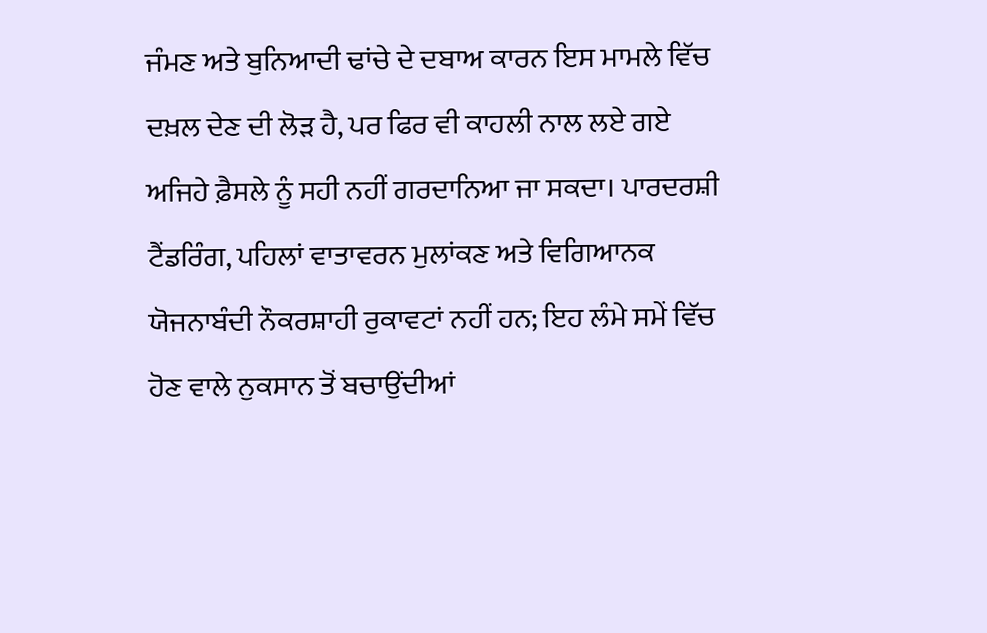ਜੰਮਣ ਅਤੇ ਬੁਨਿਆਦੀ ਢਾਂਚੇ ਦੇ ਦਬਾਅ ਕਾਰਨ ਇਸ ਮਾਮਲੇ ਵਿੱਚ ਦਖ਼ਲ ਦੇਣ ਦੀ ਲੋੜ ਹੈ, ਪਰ ਫਿਰ ਵੀ ਕਾਹਲੀ ਨਾਲ ਲਏ ਗਏ ਅਜਿਹੇ ਫ਼ੈਸਲੇ ਨੂੰ ਸਹੀ ਨਹੀਂ ਗਰਦਾਨਿਆ ਜਾ ਸਕਦਾ। ਪਾਰਦਰਸ਼ੀ ਟੈਂਡਰਿੰਗ, ਪਹਿਲਾਂ ਵਾਤਾਵਰਨ ਮੁਲਾਂਕਣ ਅਤੇ ਵਿਗਿਆਨਕ ਯੋਜਨਾਬੰਦੀ ਨੌਕਰਸ਼ਾਹੀ ਰੁਕਾਵਟਾਂ ਨਹੀਂ ਹਨ; ਇਹ ਲੰਮੇ ਸਮੇਂ ਵਿੱਚ ਹੋਣ ਵਾਲੇ ਨੁਕਸਾਨ ਤੋਂ ਬਚਾਉਂਦੀਆਂ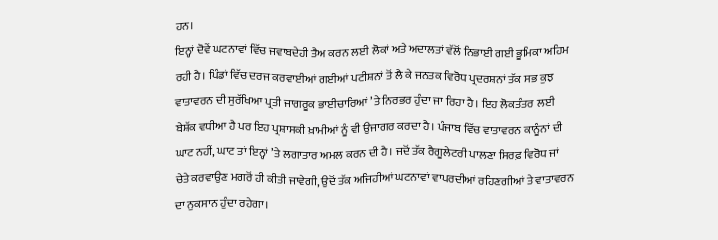ਹਨ।
ਇਨ੍ਹਾਂ ਦੋਵੇਂ ਘਟਨਾਵਾਂ ਵਿੱਚ ਜਵਾਬਦੇਹੀ ਤੈਅ ਕਰਨ ਲਈ ਲੋਕਾਂ ਅਤੇ ਅਦਾਲਤਾਂ ਵੱਲੋਂ ਨਿਭਾਈ ਗਈ ਭੂਮਿਕਾ ਅਹਿਮ ਰਹੀ ਹੈ। ਪਿੰਡਾਂ ਵਿੱਚ ਦਰਜ ਕਰਵਾਈਆਂ ਗਈਆਂ ਪਟੀਸ਼ਨਾਂ ਤੋਂ ਲੈ ਕੇ ਜਨਤਕ ਵਿਰੋਧ ਪ੍ਰਦਰਸ਼ਨਾਂ ਤੱਕ ਸਭ ਕੁਝ ਵਾਤਾਵਰਨ ਦੀ ਸੁਰੱਖਿਆ ਪ੍ਰਤੀ ਜਾਗਰੂਕ ਭਾਈਚਾਰਿਆਂ ’ਤੇ ਨਿਰਭਰ ਹੁੰਦਾ ਜਾ ਰਿਹਾ ਹੈ। ਇਹ ਲੋਕਤੰਤਰ ਲਈ ਬੇਸ਼ੱਕ ਵਧੀਆ ਹੈ ਪਰ ਇਹ ਪ੍ਰਸ਼ਾਸਕੀ ਖ਼ਾਮੀਆਂ ਨੂੰ ਵੀ ਉਜਾਗਰ ਕਰਦਾ ਹੈ। ਪੰਜਾਬ ਵਿੱਚ ਵਾਤਾਵਰਨ ਕਾਨੂੰਨਾਂ ਦੀ ਘਾਟ ਨਹੀਂ, ਘਾਟ ਤਾਂ ਇਨ੍ਹਾਂ ’ਤੇ ਲਗਾਤਾਰ ਅਮਲ ਕਰਨ ਦੀ ਹੈ। ਜਦੋਂ ਤੱਕ ਰੈਗੂਲੇਟਰੀ ਪਾਲਣਾ ਸਿਰਫ਼ ਵਿਰੋਧ ਜਾਂ ਚੇਤੇ ਕਰਵਾਉਣ ਮਗਰੋਂ ਹੀ ਕੀਤੀ ਜਾਵੇਗੀ, ਉਦੋਂ ਤੱਕ ਅਜਿਹੀਆਂ ਘਟਨਾਵਾਂ ਵਾਪਰਦੀਆਂ ਰਹਿਣਗੀਆਂ ਤੇ ਵਾਤਾਵਰਨ ਦਾ ਨੁਕਸਾਨ ਹੁੰਦਾ ਰਹੇਗਾ।